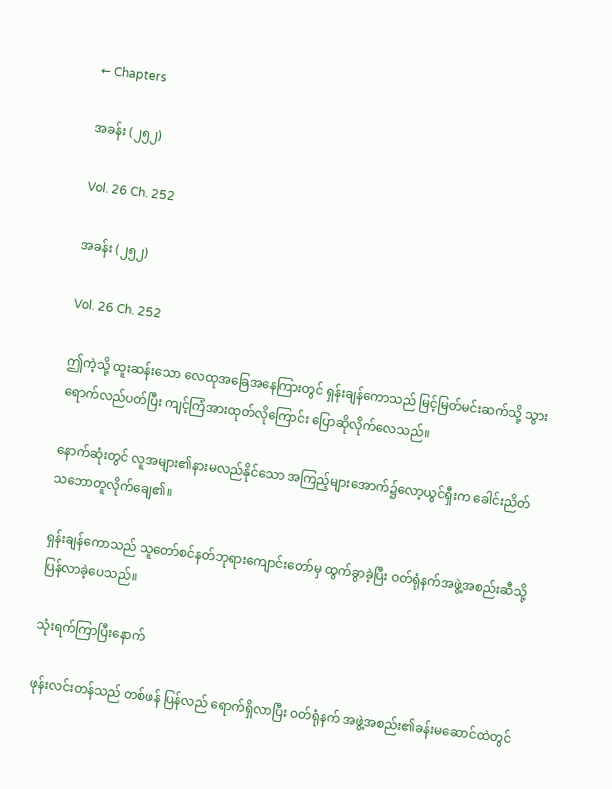← Chapters

အခန်း (၂၅၂)

Vol. 26 Ch. 252

အခန်း (၂၅၂)

Vol. 26 Ch. 252

ဤကဲ့သို့ ထူးဆန်းသော လေထုအခြေအနေကြားတွင် ရှန်းချန်ကောသည် မြင့်မြတ်မင်းဆက်သို့ သွားရောက်လည်ပတ်ပြီး ကျင့်ကြံအားထုတ်လိုကြောင်း ပြောဆိုလိုက်လေသည်။

နောက်ဆုံးတွင် လူအများ၏နားမလည်နိုင်သော အကြည့်များအောက်၌လော့ယွင်ရှီးက ခေါင်းညိတ် သဘောတူလိုက်ချေ၏။

ရှန်းချန်ကောသည် သူတော်စင်နတ်ဘုရားကျောင်းတော်မှ ထွက်ခွာခဲ့ပြီး ဝတ်ရုံနက်အဖွဲ့အစည်းဆီသို့ ပြန်လာခဲ့ပေသည်။

သုံးရက်ကြာပြီးနောက်

ဖုန်းလင်းတန်သည် တစ်ဖန် ပြန်လည် ရောက်ရှိလာပြီး ဝတ်ရုံနက် အဖွဲ့အစည်း၏ခန်းမဆောင်ထဲတွင်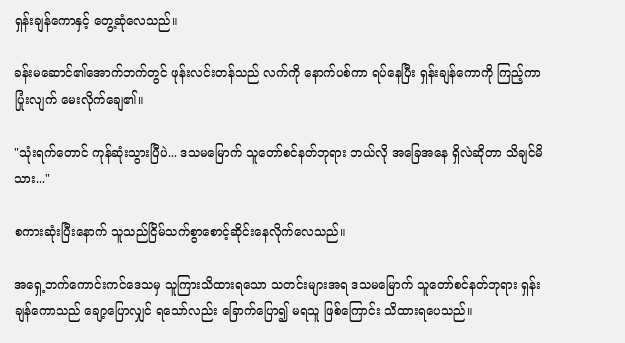ရှန်းချန်ကောနှင့် တွေ့ဆုံလေသည်။

ခန်းမဆောင်၏အောက်ဘက်တွင် ဖုန်းလင်းတန်သည် လက်ကို နောက်ပစ်ကာ ရပ်နေပြီး ရှန်းချန်ကောကို ကြည့်ကာ ပြုံးလျက် မေးလိုက်ချေ၏။

"သုံးရက်တောင် ကုန်ဆုံးသွားပြီပဲ... ဒသမမြောက် သူတော်စင်နတ်ဘုရား ဘယ်လို အခြေအနေ ရှိလဲဆိုတာ သိချင်မိသား..."

စကားဆုံးပြီးနောက် သူသည်ငြိမ်သက်စွာစောင့်ဆိုင်းနေလိုက်လေသည်။

အရှေ့ဘက်ကောင်းကင်ဒေသမှ သူကြားသိထားရသော သတင်းများအရ ဒသမမြောက် သူတော်စင်နတ်ဘုရား ရှန်းချန်ကောသည် ချော့ပြောလျှင် ရသော်လည်း ခြောက်ပြော၍ မရသူ ဖြစ်ကြောင်း သိထားရပေသည်။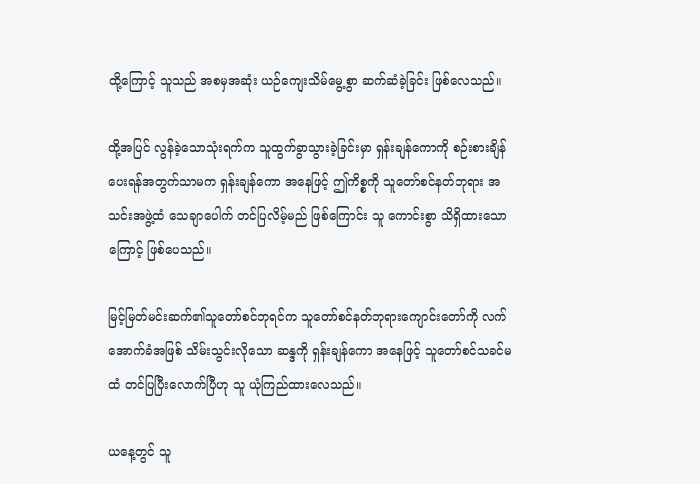ထို့ကြောင့် သူသည် အစမှအဆုံး ယဉ်ကျေးသိမ်မွေ့စွာ ဆက်ဆံခဲ့ခြင်း ဖြစ်လေသည်။

ထို့အပြင် လွန်ခဲ့သောသုံးရက်က သူထွက်ခွာသွားခဲ့ခြင်းမှာ ရှန်းချန်ကောကို စဉ်းစားချိန် ပေးရန်အတွက်သာမက ရှန်းချန်ကော အနေဖြင့် ဤကိစ္စကို သူတော်စင်နတ်ဘုရား အသင်းအဖွဲ့ထံ သေချာပေါက် တင်ပြလိမ့်မည် ဖြစ်ကြောင်း သူ ကောင်းစွာ သိရှိထားသောကြောင့် ဖြစ်ပေသည်။

မြင့်မြတ်မင်းဆက်၏သူတော်စင်ဘုရင်က သူတော်စင်နတ်ဘုရားကျောင်းတော်ကို လက်အောက်ခံအဖြစ် သိမ်းသွင်းလိုသော ဆန္ဒကို ရှန်းချန်ကော အနေဖြင့် သူတော်စင်သခင်မထံ တင်ပြပြီးလောက်ပြီဟု သူ ယုံကြည်ထားလေသည်။

ယနေ့တွင် သူ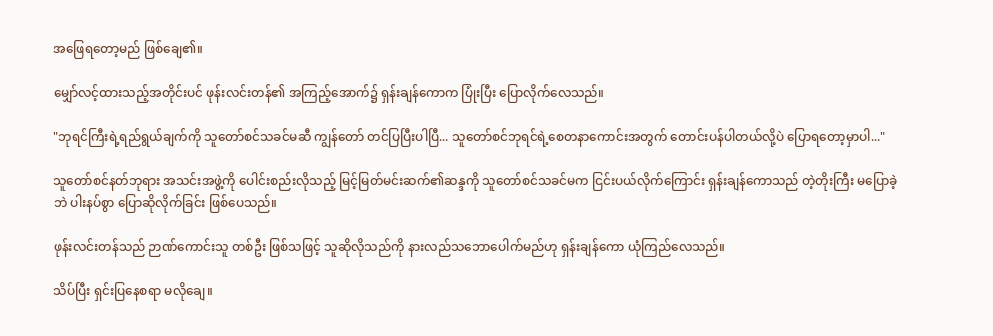အဖြေရတော့မည် ဖြစ်ချေ၏။

မျှော်လင့်ထားသည့်အတိုင်းပင် ဖုန်းလင်းတန်၏ အကြည့်အောက်၌ ရှန်းချန်ကောက ပြုံးပြီး ပြောလိုက်လေသည်။

"ဘုရင်ကြီးရဲ့ရည်ရွယ်ချက်ကို သူတော်စင်သခင်မဆီ ကျွန်တော် တင်ပြပြီးပါပြီ... သူတော်စင်ဘုရင်ရဲ့စေတနာကောင်းအတွက် တောင်းပန်ပါတယ်လို့ပဲ ပြောရတော့မှာပါ..."

သူတော်စင်နတ်ဘုရား အသင်းအဖွဲ့ကို ပေါင်းစည်းလိုသည့် မြင့်မြတ်မင်းဆက်၏ဆန္ဒကို သူတော်စင်သခင်မက ငြင်းပယ်လိုက်ကြောင်း ရှန်းချန်ကောသည် တဲ့တိုးကြီး မပြောခဲ့ဘဲ ပါးနပ်စွာ ပြောဆိုလိုက်ခြင်း ဖြစ်ပေသည်။

ဖုန်းလင်းတန်သည် ဉာဏ်ကောင်းသူ တစ်ဦး ဖြစ်သဖြင့် သူဆိုလိုသည်ကို နားလည်သဘောပေါက်မည်ဟု ရှန်းချန်ကော ယုံကြည်လေသည်။

သိပ်ပြီး ရှင်းပြနေစရာ မလိုချေ။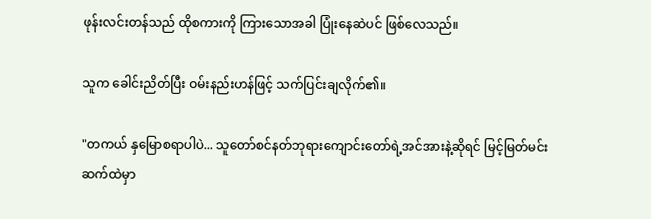ဖုန်းလင်းတန်သည် ထိုစကားကို ကြားသောအခါ ပြုံးနေဆဲပင် ဖြစ်လေသည်။

သူက ခေါင်းညိတ်ပြီး ဝမ်းနည်းဟန်ဖြင့် သက်ပြင်းချလိုက်၏။

"တကယ် နှမြောစရာပါပဲ... သူတော်စင်နတ်ဘုရားကျောင်းတော်ရဲ့အင်အားနဲ့ဆိုရင် မြင့်မြတ်မင်းဆက်ထဲမှာ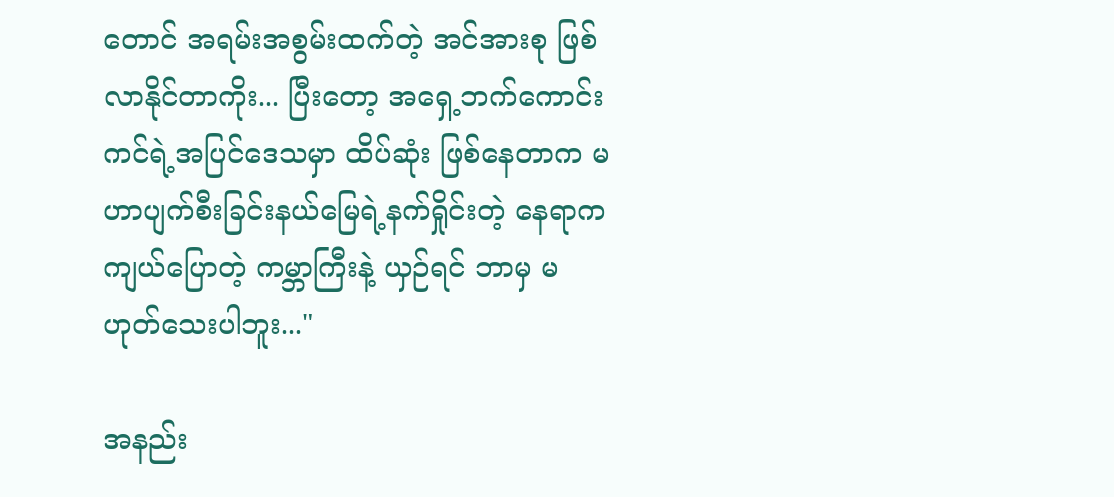တောင် အရမ်းအစွမ်းထက်တဲ့ အင်အားစု ဖြစ်လာနိုင်တာကိုး... ပြီးတော့ အရှေ့ဘက်ကောင်းကင်ရဲ့အပြင်ဒေသမှာ ထိပ်ဆုံး ဖြစ်နေတာက မဟာပျက်စီးခြင်းနယ်မြေရဲ့နက်ရှိုင်းတဲ့ နေရာက ကျယ်ပြောတဲ့ ကမ္ဘာကြီးနဲ့ ယှဉ်ရင် ဘာမှ မဟုတ်သေးပါဘူး..."

အနည်း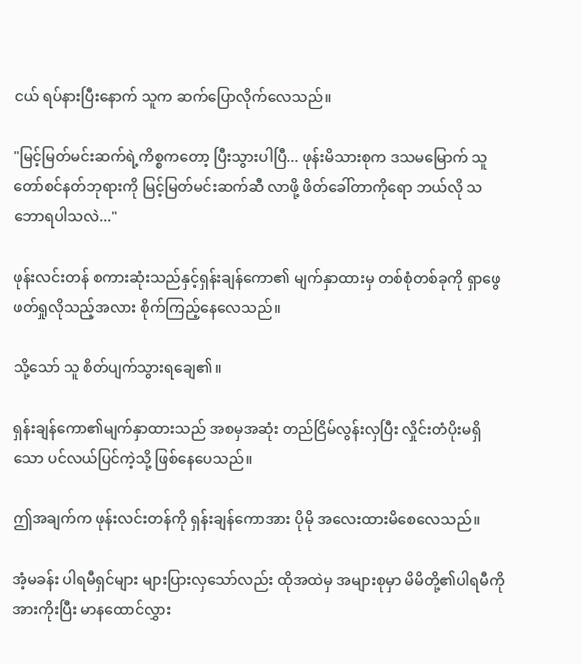ငယ် ရပ်နားပြီးနောက် သူက ဆက်ပြောလိုက်လေသည်။

"မြင့်မြတ်မင်းဆက်ရဲ့ကိစ္စကတော့ ပြီးသွားပါပြီ... ဖုန်းမိသားစုက ဒသမမြောက် သူတော်စင်နတ်ဘုရားကို မြင့်မြတ်မင်းဆက်ဆီ လာဖို့ ဖိတ်ခေါ်တာကိုရော ဘယ်လို သဘောရပါသလဲ..."

ဖုန်းလင်းတန် စကားဆုံးသည်နှင့်ရှန်းချန်ကော၏ မျက်နှာထားမှ တစ်စုံတစ်ခုကို ရှာဖွေဖတ်ရှုလိုသည့်အလား စိုက်ကြည့်နေလေသည်။

သို့သော် သူ စိတ်ပျက်သွားရချေ၏။

ရှန်းချန်ကော၏မျက်နှာထားသည် အစမှအဆုံး တည်ငြိမ်လွန်းလှပြီး လှိုင်းတံပိုးမရှိသော ပင်လယ်ပြင်ကဲ့သို့ ဖြစ်နေပေသည်။

ဤအချက်က ဖုန်းလင်းတန်ကို ရှန်းချန်ကောအား ပိုမို အလေးထားမိစေလေသည်။

အံ့မခန်း ပါရမီရှင်များ များပြားလှသော်လည်း ထိုအထဲမှ အများစုမှာ မိမိတို့၏ပါရမီကို အားကိုးပြီး မာနထောင်လွှား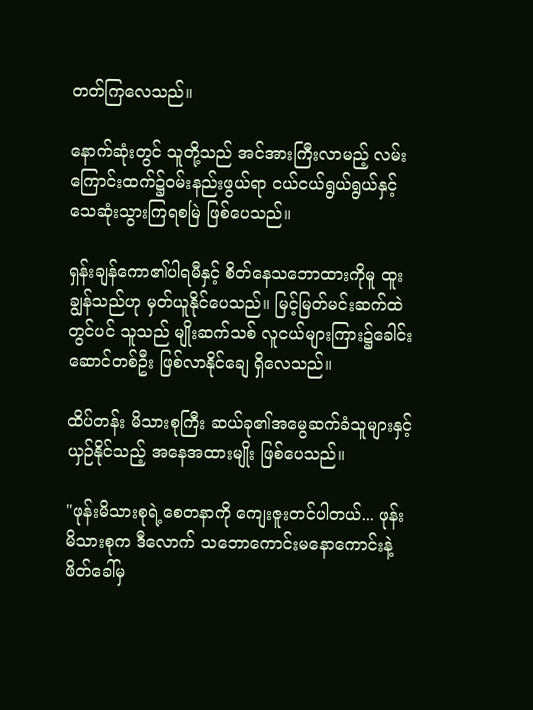တတ်ကြလေသည်။

နောက်ဆုံးတွင် သူတို့သည် အင်အားကြီးလာမည့် လမ်းကြောင်းထက်၌ဝမ်းနည်းဖွယ်ရာ ငယ်ငယ်ရွယ်ရွယ်နှင့် သေဆုံးသွားကြရစမြဲ ဖြစ်ပေသည်။

ရှန်းချန်ကော၏ပါရမီနှင့် စိတ်နေသဘောထားကိုမူ ထူးချွန်သည်ဟု မှတ်ယူနိုင်ပေသည်။ မြင့်မြတ်မင်းဆက်ထဲတွင်ပင် သူသည် မျိုးဆက်သစ် လူငယ်များကြား၌ခေါင်းဆောင်တစ်ဦး ဖြစ်လာနိုင်ချေ ရှိလေသည်။

ထိပ်တန်း မိသားစုကြီး ဆယ်ခု၏အမွေဆက်ခံသူများနှင့် ယှဉ်နိုင်သည့် အနေအထားမျိုး ဖြစ်ပေသည်။

"ဖုန်းမိသားစုရဲ့စေတနာကို ကျေးဇူးတင်ပါတယ်... ဖုန်းမိသားစုက ဒီလောက် သဘောကောင်းမနောကောင်းနဲ့ ဖိတ်ခေါ်မှ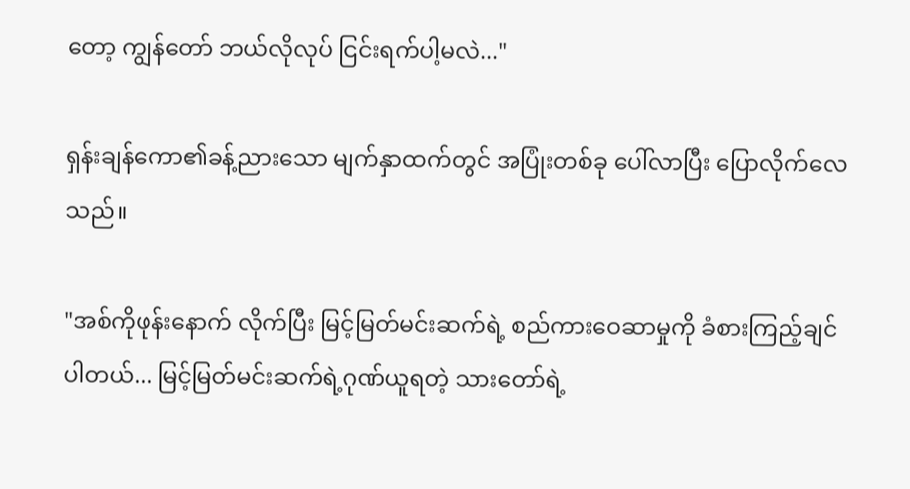တော့ ကျွန်တော် ဘယ်လိုလုပ် ငြင်းရက်ပါ့မလဲ..."

ရှန်းချန်ကော၏ခန့်ညားသော မျက်နှာထက်တွင် အပြုံးတစ်ခု ပေါ်လာပြီး ပြောလိုက်လေသည်။

"အစ်ကိုဖုန်းနောက် လိုက်ပြီး မြင့်မြတ်မင်းဆက်ရဲ့ စည်ကားဝေဆာမှုကို ခံစားကြည့်ချင်ပါတယ်... မြင့်မြတ်မင်းဆက်ရဲ့ဂုဏ်ယူရတဲ့ သားတော်ရဲ့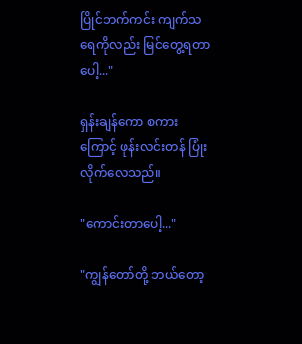ပြိုင်ဘက်ကင်း ကျက်သရေကိုလည်း မြင်တွေ့ရတာပေါ့..."

ရှန်းချန်ကော စကားကြောင့် ဖုန်းလင်းတန် ပြုံးလိုက်လေသည်။

"ကောင်းတာပေါ့..."

"ကျွန်တော်တို့ ဘယ်တော့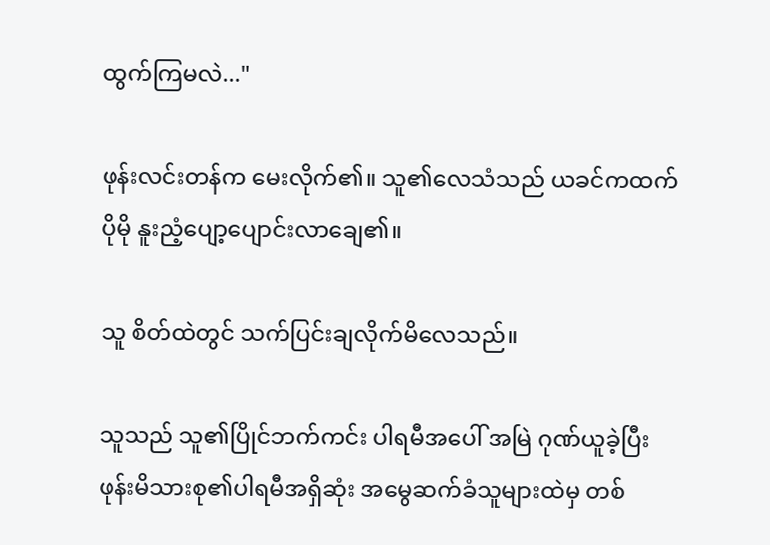ထွက်ကြမလဲ..."

ဖုန်းလင်းတန်က မေးလိုက်၏။ သူ၏လေသံသည် ယခင်ကထက် ပိုမို နူးညံ့ပျော့ပျောင်းလာချေ၏။

သူ စိတ်ထဲတွင် သက်ပြင်းချလိုက်မိလေသည်။

သူသည် သူ၏ပြိုင်ဘက်ကင်း ပါရမီအပေါ် အမြဲ ဂုဏ်ယူခဲ့ပြီး ဖုန်းမိသားစု၏ပါရမီအရှိဆုံး အမွေဆက်ခံသူများထဲမှ တစ်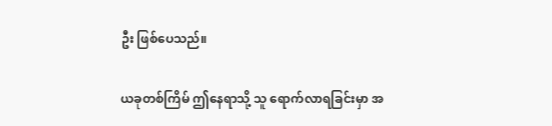ဦး ဖြစ်ပေသည်။

ယခုတစ်ကြိမ် ဤနေရာသို့ သူ ရောက်လာရခြင်းမှာ အ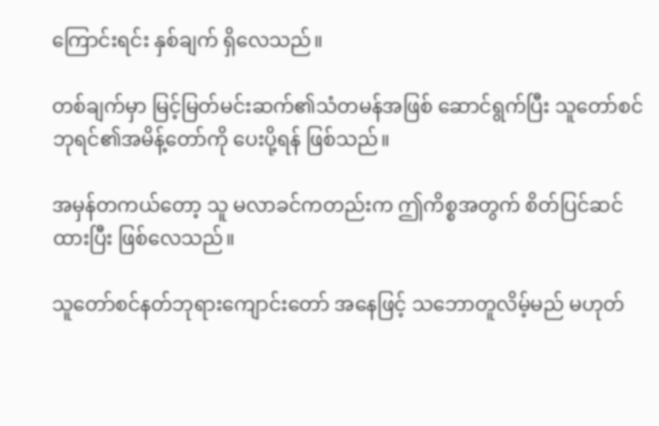ကြောင်းရင်း နှစ်ချက် ရှိလေသည်။

တစ်ချက်မှာ မြင့်မြတ်မင်းဆက်၏သံတမန်အဖြစ် ဆောင်ရွက်ပြီး သူတော်စင်ဘုရင်၏အမိန့်တော်ကို ပေးပို့ရန် ဖြစ်သည်။

အမှန်တကယ်တော့ သူ မလာခင်ကတည်းက ဤကိစ္စအတွက် စိတ်ပြင်ဆင်ထားပြီး ဖြစ်လေသည်။

သူတော်စင်နတ်ဘုရားကျောင်းတော် အနေဖြင့် သဘောတူလိမ့်မည် မဟုတ်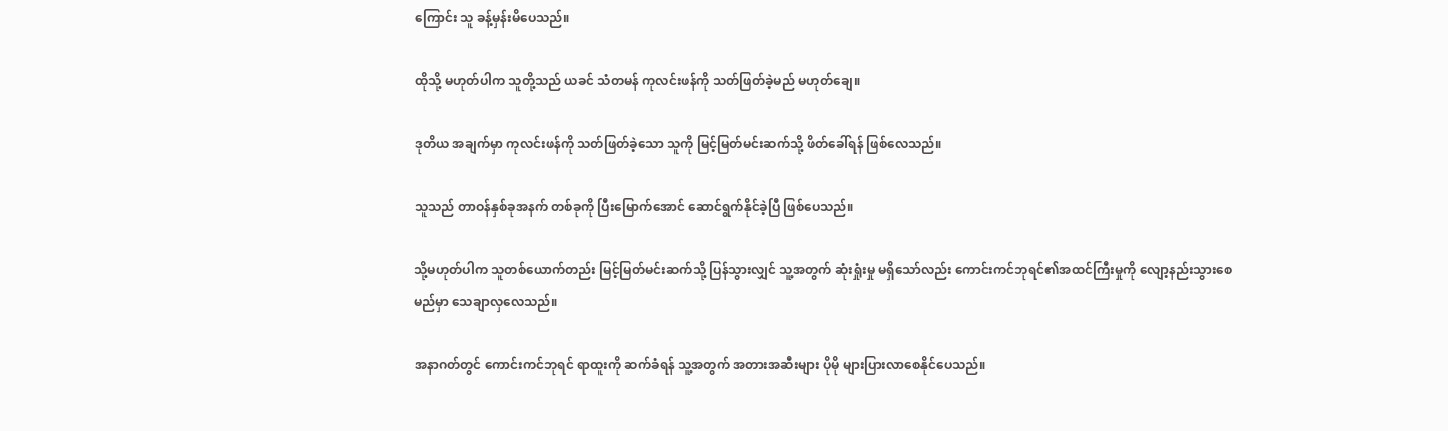ကြောင်း သူ ခန့်မှန်းမိပေသည်။

ထိုသို့ မဟုတ်ပါက သူတို့သည် ယခင် သံတမန် ကုလင်းဖန်ကို သတ်ဖြတ်ခဲ့မည် မဟုတ်ချေ။

ဒုတိယ အချက်မှာ ကုလင်းဖန်ကို သတ်ဖြတ်ခဲ့သော သူကို မြင့်မြတ်မင်းဆက်သို့ ဖိတ်ခေါ်ရန် ဖြစ်လေသည်။

သူသည် တာဝန်နှစ်ခုအနက် တစ်ခုကို ပြီးမြောက်အောင် ဆောင်ရွက်နိုင်ခဲ့ပြီ ဖြစ်ပေသည်။

သို့မဟုတ်ပါက သူတစ်ယောက်တည်း မြင့်မြတ်မင်းဆက်သို့ ပြန်သွားလျှင် သူ့အတွက် ဆုံးရှုံးမှု မရှိသော်လည်း ကောင်းကင်ဘုရင်၏အထင်ကြီးမှုကို လျော့နည်းသွားစေမည်မှာ သေချာလှလေသည်။

အနာဂတ်တွင် ကောင်းကင်ဘုရင် ရာထူးကို ဆက်ခံရန် သူ့အတွက် အတားအဆီးများ ပိုမို များပြားလာစေနိုင်ပေသည်။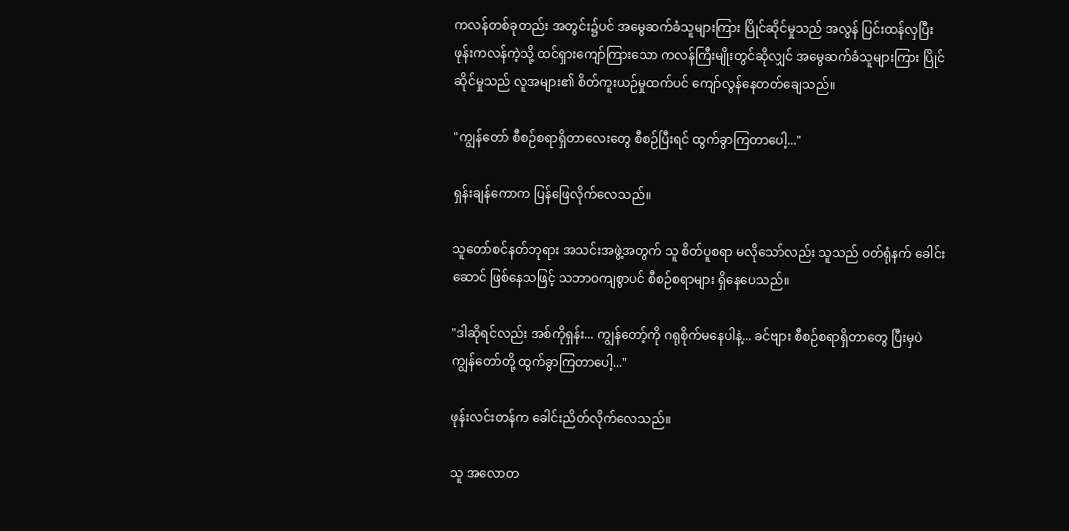ကလန်တစ်ခုတည်း အတွင်း၌ပင် အမွေဆက်ခံသူများကြား ပြိုင်ဆိုင်မှုသည် အလွန် ပြင်းထန်လှပြီး ဖုန်းကလန်ကဲ့သို့ ထင်ရှားကျော်ကြားသော ကလန်ကြီးမျိုးတွင်ဆိုလျှင် အမွေဆက်ခံသူများကြား ပြိုင်ဆိုင်မှုသည် လူအများ၏ စိတ်ကူးယဉ်မှုထက်ပင် ကျော်လွန်နေတတ်ချေသည်။

"ကျွန်တော် စီစဉ်စရာရှိတာလေးတွေ စီစဉ်ပြီးရင် ထွက်ခွာကြတာပေါ့..."

ရှန်းချန်ကောက ပြန်ဖြေလိုက်လေသည်။

သူတော်စင်နတ်ဘုရား အသင်းအဖွဲ့အတွက် သူ စိတ်ပူစရာ မလိုသော်လည်း သူသည် ဝတ်ရုံနက် ခေါင်းဆောင် ဖြစ်နေသဖြင့် သဘာဝကျစွာပင် စီစဉ်စရာများ ရှိနေပေသည်။

"ဒါဆိုရင်လည်း အစ်ကိုရှန်း... ကျွန်တော့်ကို ဂရုစိုက်မနေပါနဲ့... ခင်ဗျား စီစဉ်စရာရှိတာတွေ ပြီးမှပဲ ကျွန်တော်တို့ ထွက်ခွာကြတာပေါ့..."

ဖုန်းလင်းတန်က ခေါင်းညိတ်လိုက်လေသည်။

သူ အလောတ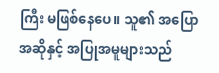ကြီး မဖြစ်နေပေ။ သူ၏ အပြောအဆိုနှင့် အပြုအမူများသည်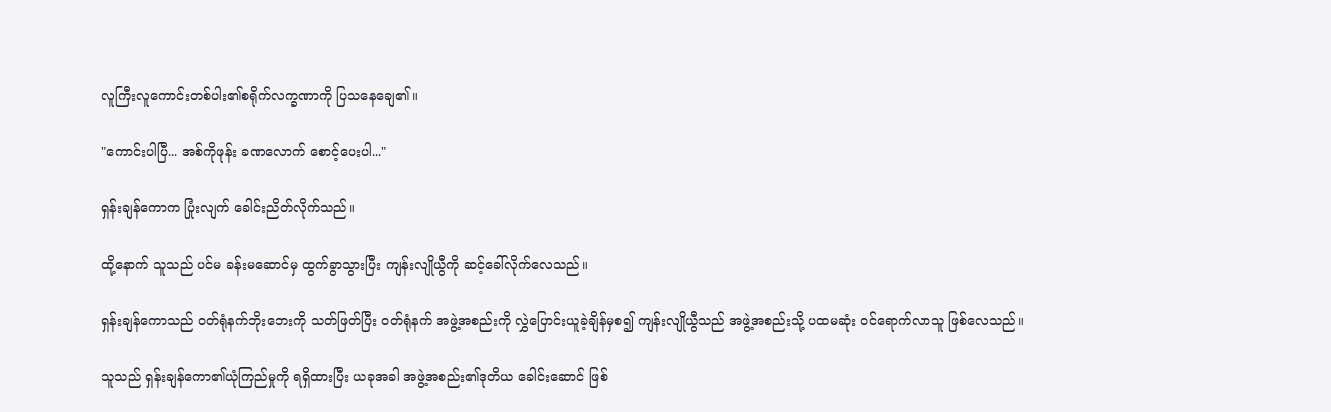လူကြီးလူကောင်းတစ်ပါး၏စရိုက်လက္ခဏာကို ပြသနေချေ၏။

"ကောင်းပါပြီ... အစ်ကိုဖုန်း ခဏလောက် စောင့်ပေးပါ..."

ရှန်းချန်ကောက ပြုံးလျက် ခေါင်းညိတ်လိုက်သည်။

ထို့နောက် သူသည် ပင်မ ခန်းမဆောင်မှ ထွက်ခွာသွားပြီး ကျန်းလျိုယွီကို ဆင့်ခေါ်လိုက်လေသည်။

ရှန်းချန်ကောသည် ဝတ်ရုံနက်ဘိုးဘေးကို သတ်ဖြတ်ပြီး ဝတ်ရုံနက် အဖွဲ့အစည်းကို လွှဲပြောင်းယူခဲ့ချိန်မှစ၍ ကျန်းလျိုယွီသည် အဖွဲ့အစည်းသို့ ပထမဆုံး ဝင်ရောက်လာသူ ဖြစ်လေသည်။

သူသည် ရှန်းချန်ကော၏ယုံကြည်မှုကို ရရှိထားပြီး ယခုအခါ အဖွဲ့အစည်း၏ဒုတိယ ခေါင်းဆောင် ဖြစ်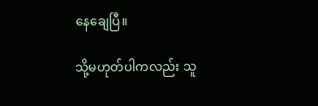နေချေပြီ။

သို့မဟုတ်ပါကလည်း သူ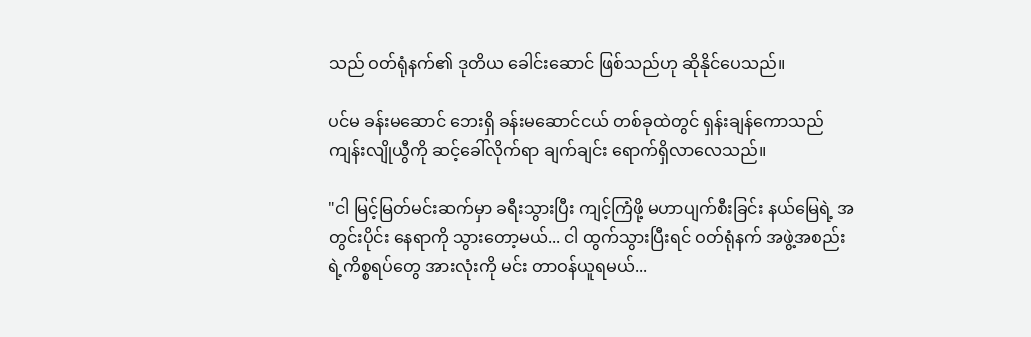သည် ဝတ်ရုံနက်၏ ဒုတိယ ခေါင်းဆောင် ဖြစ်သည်ဟု ဆိုနိုင်ပေသည်။

ပင်မ ခန်းမဆောင် ဘေးရှိ ခန်းမဆောင်ငယ် တစ်ခုထဲတွင် ရှန်းချန်ကောသည် ကျန်းလျိုယွီကို ဆင့်ခေါ်လိုက်ရာ ချက်ချင်း ရောက်ရှိလာလေသည်။

"ငါ မြင့်မြတ်မင်းဆက်မှာ ခရီးသွားပြီး ကျင့်ကြံဖို့ မဟာပျက်စီးခြင်း နယ်မြေရဲ့ အတွင်းပိုင်း နေရာကို သွားတော့မယ်... ငါ ထွက်သွားပြီးရင် ဝတ်ရုံနက် အဖွဲ့အစည်းရဲ့ကိစ္စရပ်တွေ အားလုံးကို မင်း တာဝန်ယူရမယ်...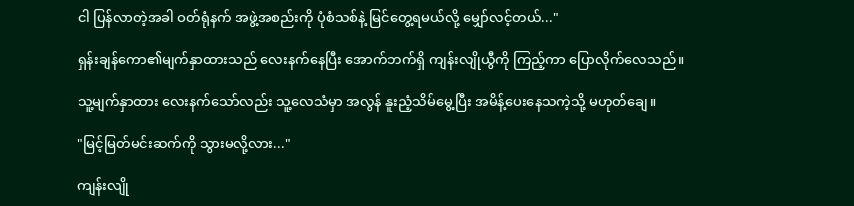ငါ ပြန်လာတဲ့အခါ ဝတ်ရုံနက် အဖွဲ့အစည်းကို ပုံစံသစ်နဲ့ မြင်တွေ့ရမယ်လို့ မျှော်လင့်တယ်..."

ရှန်းချန်ကော၏မျက်နှာထားသည် လေးနက်နေပြီး အောက်ဘက်ရှိ ကျန်းလျိုယွီကို ကြည့်ကာ ပြောလိုက်လေသည်။

သူ့မျက်နှာထား လေးနက်သော်လည်း သူ့လေသံမှာ အလွန် နူးညံ့သိမ်မွေ့ပြီး အမိန့်ပေးနေသကဲ့သို့ မဟုတ်ချေ။

"မြင့်မြတ်မင်းဆက်ကို သွားမလို့လား..."

ကျန်းလျို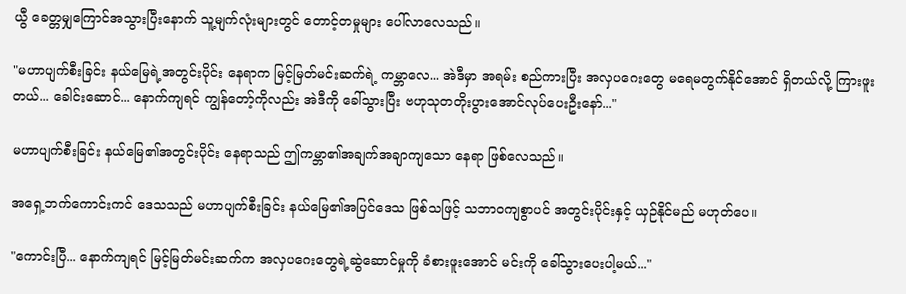ယွီ ခေတ္တမျှကြောင်အသွားပြီးနောက် သူ့မျက်လုံးများတွင် တောင့်တမှုများ ပေါ်လာလေသည်။

"မဟာပျက်စီးခြင်း နယ်မြေရဲ့အတွင်းပိုင်း နေရာက မြင့်မြတ်မင်းဆက်ရဲ့ ကမ္ဘာလေ... အဲဒီမှာ အရမ်း စည်ကားပြီး အလှပဂေးတွေ မရေမတွက်နိုင်အောင် ရှိတယ်လို့ ကြားဖူးတယ်... ခေါင်းဆောင်... နောက်ကျရင် ကျွန်တော့်ကိုလည်း အဲဒီကို ခေါ်သွားပြီး ဗဟုသုတတိုးပွားအောင်လုပ်ပေးဦးနော်..."

မဟာပျက်စီးခြင်း နယ်မြေ၏အတွင်းပိုင်း နေရာသည် ဤကမ္ဘာ၏အချက်အချာကျသော နေရာ ဖြစ်လေသည်။

အရှေ့ဘက်ကောင်းကင် ဒေသသည် မဟာပျက်စီးခြင်း နယ်မြေ၏အပြင်ဒေသ ဖြစ်သဖြင့် သဘာဝကျစွာပင် အတွင်းပိုင်းနှင့် ယှဉ်နိုင်မည် မဟုတ်ပေ။

"ကောင်းပြီ... နောက်ကျရင် မြင့်မြတ်မင်းဆက်က အလှပဂေးတွေရဲ့ဆွဲဆောင်မှုကို ခံစားဖူးအောင် မင်းကို ခေါ်သွားပေးပါ့မယ်..."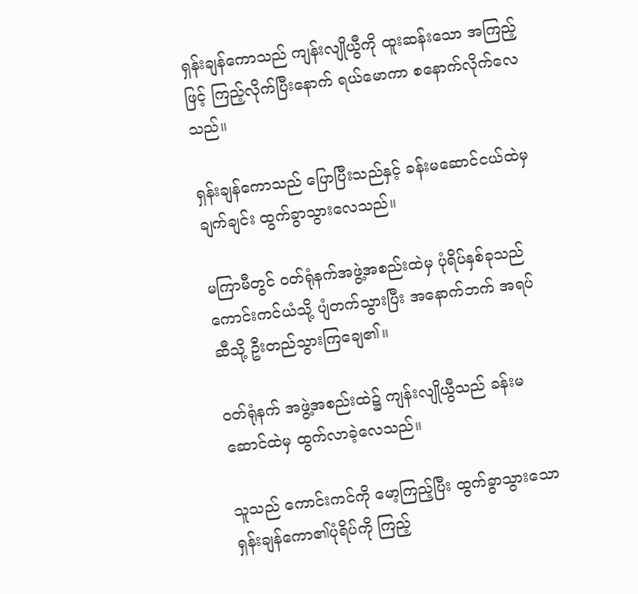ရှန်းချန်ကောသည် ကျန်းလျိုယွီကို ထူးဆန်းသော အကြည့်ဖြင့် ကြည့်လိုက်ပြီးနောက် ရယ်မောကာ စနောက်လိုက်လေသည်။

ရှန်းချန်ကောသည် ပြောပြီးသည်နှင့် ခန်းမဆောင်ငယ်ထဲမှ ချက်ချင်း ထွက်ခွာသွားလေသည်။

မကြာမီတွင် ဝတ်ရုံနက်အဖွဲ့အစည်းထဲမှ ပုံရိပ်နှစ်ခုသည် ကောင်းကင်ယံသို့ ပျံတက်သွားပြီး အနောက်ဘက် အရပ်ဆီသို့ ဦးတည်သွားကြချေ၏။

ဝတ်ရုံနက် အဖွဲ့အစည်းထဲ၌ ကျန်းလျိုယွီသည် ခန်းမဆောင်ထဲမှ ထွက်လာခဲ့လေသည်။

သူသည် ကောင်းကင်ကို မော့ကြည့်ပြီး ထွက်ခွာသွားသော ရှန်းချန်ကော၏ပုံရိပ်ကို ကြည့်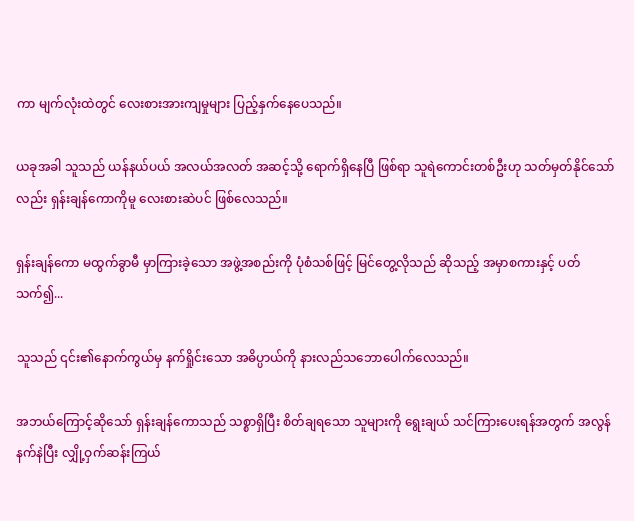ကာ မျက်လုံးထဲတွင် လေးစားအားကျမှုများ ပြည့်နှက်နေပေသည်။

ယခုအခါ သူသည် ယန်နယ်ပယ် အလယ်အလတ် အဆင့်သို့ ရောက်ရှိနေပြီ ဖြစ်ရာ သူရဲကောင်းတစ်ဦးဟု သတ်မှတ်နိုင်သော်လည်း ရှန်းချန်ကောကိုမူ လေးစားဆဲပင် ဖြစ်လေသည်။

ရှန်းချန်ကော မထွက်ခွာမီ မှာကြားခဲ့သော အဖွဲ့အစည်းကို ပုံစံသစ်ဖြင့် မြင်တွေ့လိုသည် ဆိုသည့် အမှာစကားနှင့် ပတ်သက်၍...

သူသည် ၎င်း၏နောက်ကွယ်မှ နက်ရှိုင်းသော အဓိပ္ပာယ်ကို နားလည်သဘောပေါက်လေသည်။

အဘယ်ကြောင့်ဆိုသော် ရှန်းချန်ကောသည် သစ္စာရှိပြီး စိတ်ချရသော သူများကို ရွေးချယ် သင်ကြားပေးရန်အတွက် အလွန် နက်နဲပြီး လျှို့ဝှက်ဆန်းကြယ်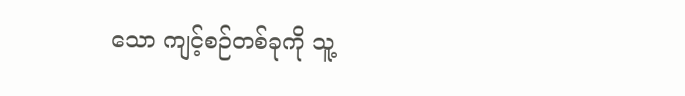သော ကျင့်စဉ်တစ်ခုကို သူ့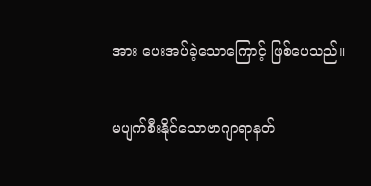အား ပေးအပ်ခဲ့သောကြောင့် ဖြစ်ပေသည်။

မပျက်စီးနိုင်သောဗာဂျာရာနတ်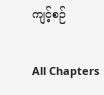ကျင့်စဉ်

All Chapters